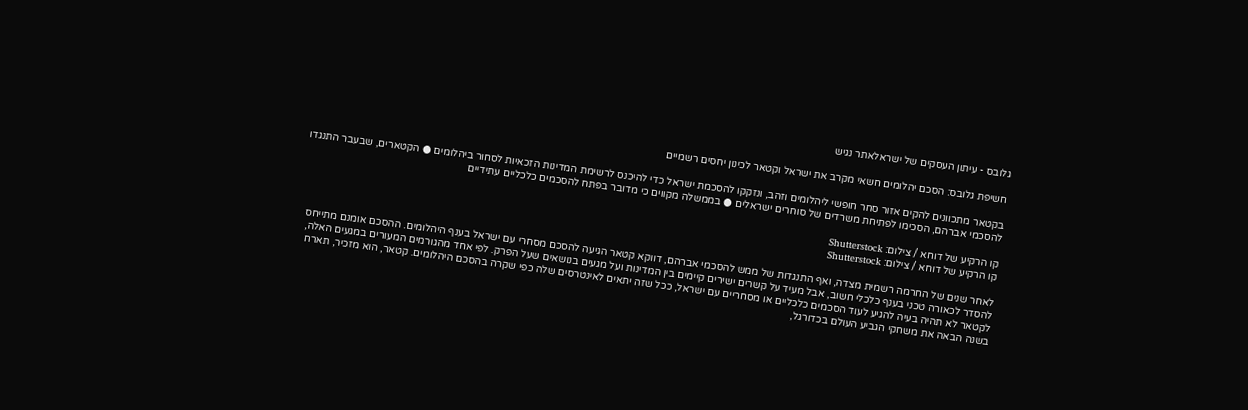גלובס - עיתון העסקים של ישראלאתר נגיש

חשיפת גלובס: הסכם יהלומים חשאי מקרב את ישראל וקטאר לכינון יחסים רשמיים

בקטאר מתכוונים להקים אזור סחר חופשי ליהלומים וזהב, ונזקקו להסכמת ישראל כדי להיכנס לרשימת המדינות הזכאיות לסחור ביהלומים ● הקטארים, שבעבר התנגדו להסכמי אברהם, הסכימו לפתיחת משרדים של סוחרים ישראלים ● בממשלה מקווים כי מדובר בפתח להסכמים כלכליים עתידיים

קו הרקיע של דוחא / צילום: Shutterstock
קו הרקיע של דוחא / צילום: Shutterstock

לאחר שנים של החרמה רשמית מצדה, ואף התנגדות של ממש להסכמי אברהם, דווקא קטאר הגיעה להסכם מסחרי עם ישראל בענף היהלומים. ההסכם אומנם מתייחס להסדר לכאורה טכני בענף כלכלי חשוב, אבל מעיד על קשרים ישירים קיימים בין המדינות ועל מגעים בנושאים שעל הפרק. לפי אחד מהגורמים המעורים במגעים האלה, לקטאר לא תהיה בעיה להגיע לעוד הסכמים כלכליים או מסחריים עם ישראל, ככל שזה יתאים לאינטרסים שלה כפי שקרה בהסכם היהלומים. קטאר, הוא מזכיר, תארח בשנה הבאה את משחקי הגביע העולם בכדורגל,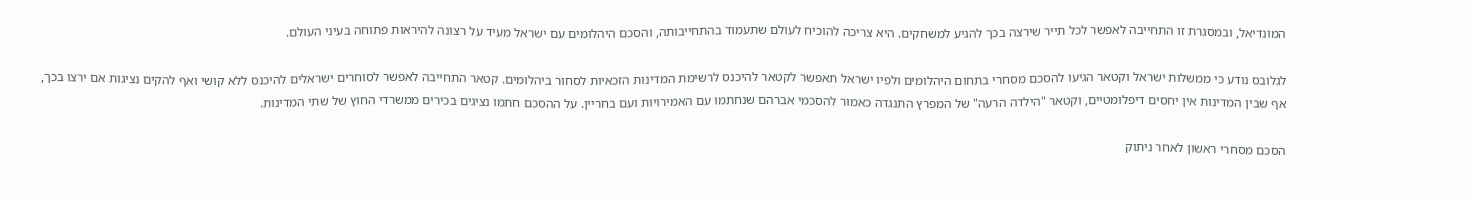המונדיאל, ובמסגרת זו התחייבה לאפשר לכל תייר שירצה בכך להגיע למשחקים. היא צריכה להוכיח לעולם שתעמוד בהתחייבותה, והסכם היהלומים עם ישראל מעיד על רצונה להיראות פתוחה בעיני העולם.

לגלובס נודע כי ממשלות ישראל וקטאר הגיעו להסכם מסחרי בתחום היהלומים ולפיו ישראל תאפשר לקטאר להיכנס לרשימת המדינות הזכאיות לסחור ביהלומים. קטאר התחייבה לאפשר לסוחרים ישראלים להיכנס ללא קושי ואף להקים נציגות אם ירצו בכך, אף שבין המדינות אין יחסים דיפלומטיים, וקטאר "הילדה הרעה" של המפרץ התנגדה כאמור להסכמי אברהם שנחתמו עם האמירויות ועם בחריין. על ההסכם חתמו נציגים בכירים ממשרדי החוץ של שתי המדינות.

הסכם מסחרי ראשון לאחר ניתוק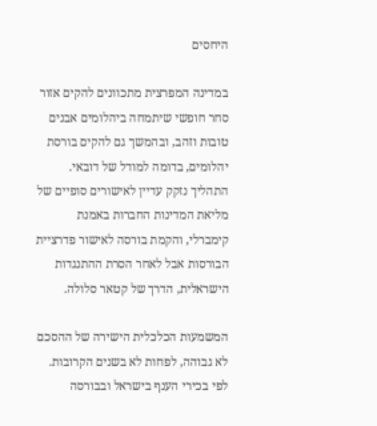היחסים

במדינה המפרצית מתכוונים להקים אזור סחר חופשי שיתמחה ביהלומים אבנים טובות וזהב, ובהמשך גם להקים בורסת יהלומים, בדומה למודל של דובאי. התהליך נזקק עדיין לאישורים סופיים של מליאת המדינות החברות באמנת קימברלי, והקמת בורסה לאישור פדרציית הבורסות אבל לאחר הסרת ההתנגדות הישראלית, הדרך של קטאר סלולה.

המשמעות הכלכלית הישירה של ההסכם לא גבוהה, לפחות לא בשנים הקרובות. לפי בכירי הענף בישראל ובבורסה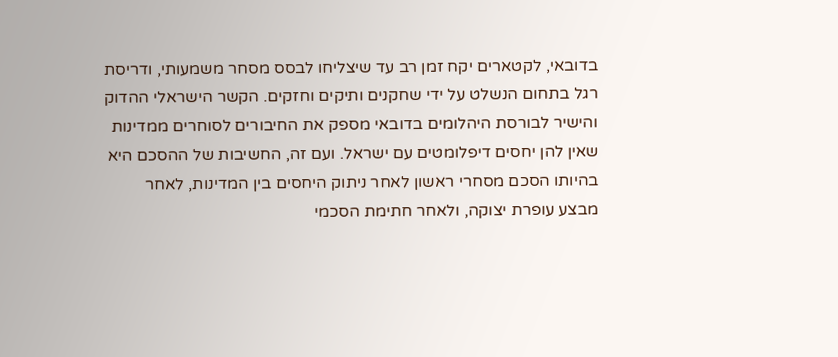בדובאי, לקטארים יקח זמן רב עד שיצליחו לבסס מסחר משמעותי, ודריסת רגל בתחום הנשלט על ידי שחקנים ותיקים וחזקים. הקשר הישראלי ההדוק והישיר לבורסת היהלומים בדובאי מספק את החיבורים לסוחרים ממדינות שאין להן יחסים דיפלומטים עם ישראל. ועם זה, החשיבות של ההסכם היא בהיותו הסכם מסחרי ראשון לאחר ניתוק היחסים בין המדינות, לאחר מבצע עופרת יצוקה, ולאחר חתימת הסכמי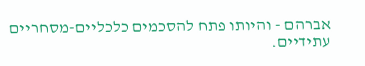אברהם - והיותו פתח להסכמים כלכליים-מסחריים עתידיים.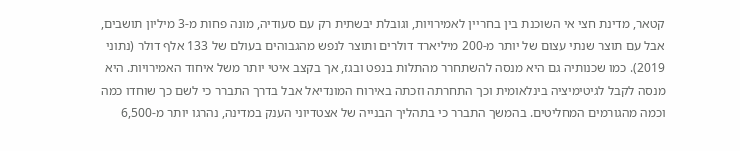קטאר, מדינת חצי אי השוכנת בין בחריין לאמירויות, וגובלת יבשתית רק עם סעודיה, מונה פחות מ-3 מיליון תושבים, אבל עם תוצר שנתי עצום של יותר מ-200 מיליארד דולרים ותוצר לנפש מהגבוהים בעולם של 133 אלף דולר (נתוני 2019). כמו שכנותיה גם היא מנסה להשתחרר מהתלות בנפט ובגז, אך בקצב איטי יותר משל איחוד האמירויות. היא מנסה לקבל לגיטימיציה בינלאומית וכך התחרתה וזכתה באירוח המונדיאל אבל בדרך התברר כי לשם כך שוחדו כמה וכמה מהגורמים המחליטים. בהמשך התברר כי בתהליך הבנייה של אצטדיוני הענק במדינה, נהרגו יותר מ-6,500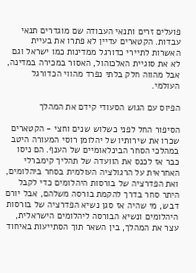פועלים זרים ותנאי העבודה שם מוגדרים תנאי עבדות. הקטארים עדיין לא פתרו את בעיית האשרות לתיירי כדורגל ממדינות כמו ישראל וגם לא את סוגיית האלכוהול, האסור במכירה במדינה, אבל מהווה חלק בלתי נפרד מהווי הכדורגל העולמי.

הפיוס עם הגוש הסעודי קידם את המהלך

הסיפור החל לפני כשלוש שנים וחצי - הקטארים שכרו את שירותיו של יהלומן רוסי המעורה היטב במהלכי הסחר הבינלאומיים של הענף. הם ניסו כבר אז לכנס את הוועדה של תהליך קימברלי האחראית על הרגולציה העולמית בסחר ביהלומים, ואת הפדרציה של בורסות היהלומים כדי לקבל היתר סחר בדרך להקמת בורסה משלהם, אבל יורם דבש, מי שהיה אז סגן נשיא הפדרציה של בורסות היהלומים ונשיא הבורסה ליהלומים הישראלית, עצר את המהלך, בין השאר תוך הסתייעות באיחוד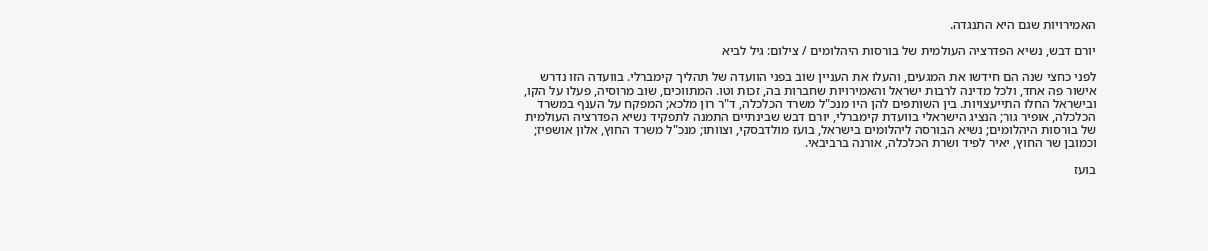האמירויות שגם היא התנגדה.

יורם דבש, נשיא הפדרציה העולמית של בורסות היהלומים / צילום: גיל לביא

לפני כחצי שנה הם חידשו את המגעים, והעלו את העניין שוב בפני הוועדה של תהליך קימברלי. בוועדה הזו נדרש אישור פה אחד, ולכל מדינה לרבות ישראל והאמירויות שחברות בה, זכות וטו. המתווכים, שוב מרוסיה, פעלו על הקו, ובישראל החלו התייעצויות. בין השותפים להן היו מנכ"ל משרד הכלכלה, ד"ר רון מלכא; המפקח על הענף במשרד הכלכלה, אופיר גור; הנציג הישראלי בוועדת קימברלי, יורם דבש שבינתיים התמנה לתפקיד נשיא הפדרציה העולמית של בורסות היהלומים; נשיא הבורסה ליהלומים בישראל, בועז מולדבסקי, וצוותו; מנכ"ל משרד החוץ, אלון אושפיז; וכמובן שר החוץ, יאיר לפיד ושרת הכלכלה, אורנה ברביבאי.

בועז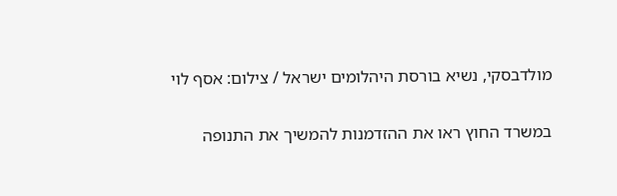מולדבסקי, נשיא בורסת היהלומים ישראל / צילום: אסף לוי

במשרד החוץ ראו את ההזדמנות להמשיך את התנופה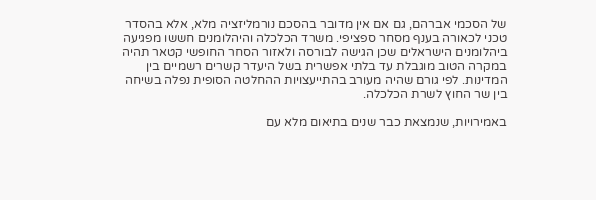של הסכמי אברהם, גם אם אין מדובר בהסכם נורמליזציה מלא, אלא בהסדר טכני לכאורה בענף מסחר ספציפי. משרד הכלכלה והיהלומנים חששו מפגיעה ביהלומנים הישראלים שכן הגישה לבורסה ולאזור הסחר החופשי קטאר תהיה במקרה הטוב מוגבלת עד בלתי אפשרית בשל היעדר קשרים רשמיים בין המדינות. לפי גורם שהיה מעורב בהתייעצויות ההחלטה הסופית נפלה בשיחה בין שר החוץ לשרת הכלכלה.

באמירויות, שנמצאת כבר שנים בתיאום מלא עם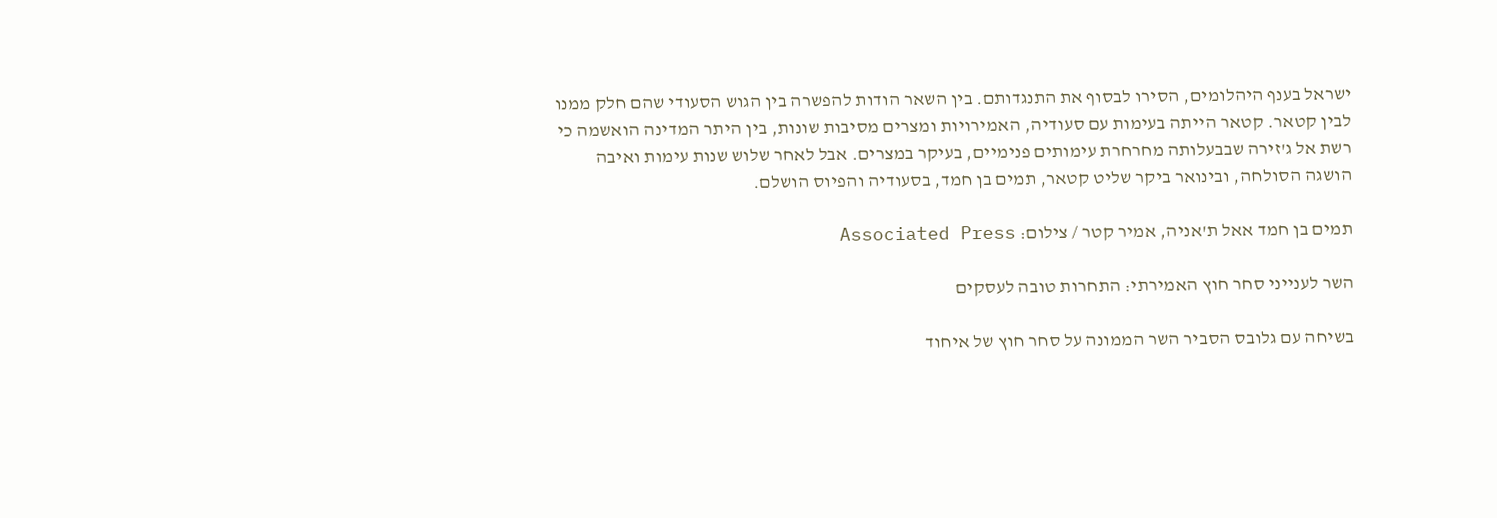ישראל בענף היהלומים, הסירו לבסוף את התנגדותם. בין השאר הודות להפשרה בין הגוש הסעודי שהם חלק ממנו לבין קטאר. קטאר הייתה בעימות עם סעודיה, האמירויות ומצרים מסיבות שונות, בין היתר המדינה הואשמה כי רשת אל ג'זירה שבבעלותה מחרחרת עימותים פנימיים, בעיקר במצרים. אבל לאחר שלוש שנות עימות ואיבה הושגה הסולחה, ובינואר ביקר שליט קטאר, תמים בן חמד, בסעודיה והפיוס הושלם.

תמים בן חמד אאל ת'אניה, אמיר קטר / צילום: Associated Press

השר לענייני סחר חוץ האמירתי: התחרות טובה לעסקים

בשיחה עם גלובס הסביר השר הממונה על סחר חוץ של איחוד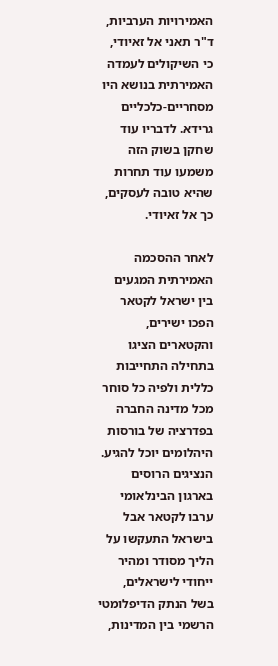האמירויות הערביות, ד"ר תאני אל זאיודי, כי השיקולים לעמדה האמירתית בנושא היו מסחריים-כלכליים גרידא. לדבריו עוד שחקן בשוק הזה משמעו עוד תחרות שהיא טובה לעסקים, כך אל זאיודי.

לאחר ההסכמה האמירתית המגעים בין ישראל לקטאר הפכו ישירים, והקטארים הציגו בתחילה התחייבות כללית ולפיה כל סוחר מכל מדינה החברה בפדרציה של בורסות היהלומים יוכל להגיע. הנציגים הרוסים בארגון הבינלאומי ערבו לקטאר אבל בישראל התעקשו על הליך מסודר ומהיר ייחודי לישראלים, בשל הנתק הדיפלומטי הרשמי בין המדינות,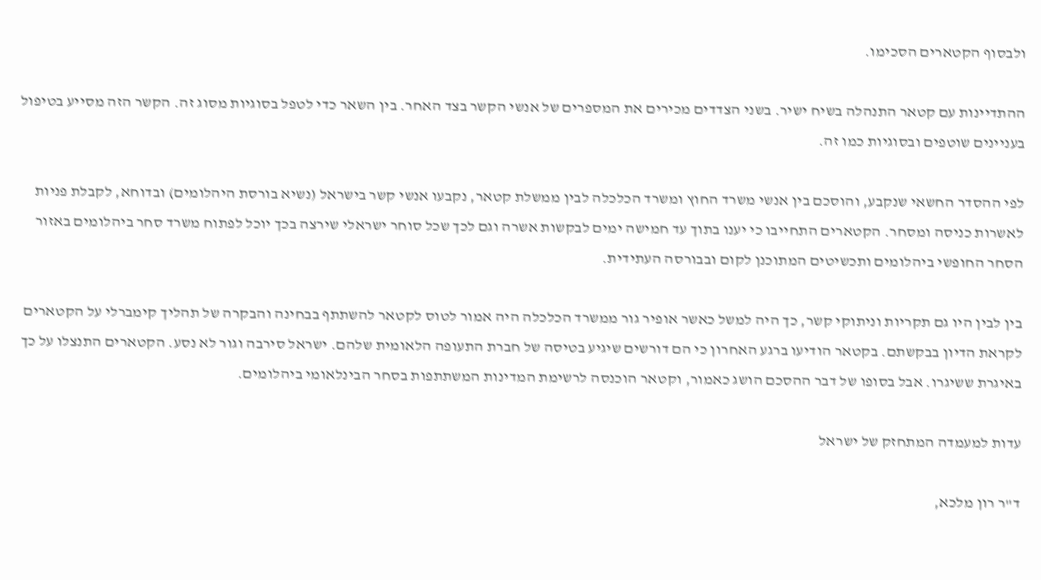ולבסוף הקטארים הסכימו.

ההתדיינות עם קטאר התנהלה בשיח ישיר. בשני הצדדים מכירים את המספרים של אנשי הקשר בצד האחר. בין השאר כדי לטפל בסוגיות מסוג זה. הקשר הזה מסייע בטיפול בעניינים שוטפים ובסוגיות כמו זה.

לפי ההסדר החשאי שנקבע, והוסכם בין אנשי משרד החוץ ומשרד הכלכלה לבין ממשלת קטאר, נקבעו אנשי קשר בישראל (נשיא בורסת היהלומים) ובדוחא, לקבלת פניות לאשרות כניסה ומסחר. הקטארים התחייבו כי יענו בתוך עד חמישה ימים לבקשות אשרה וגם לכך שכל סוחר ישראלי שירצה בכך יוכל לפתוח משרד סחר ביהלומים באזור הסחר החופשי ביהלומים ותכשיטים המתוכנן לקום ובבורסה העתידית.

בין לבין היו גם תקריות וניתוקי קשר, כך היה למשל כאשר אופיר גור ממשרד הכלכלה היה אמור לטוס לקטאר להשתתף בבחינה והבקרה של תהליך קימברלי על הקטארים לקראת הדיון בבקשתם. בקטאר הודיעו ברגע האחרון כי הם דורשים שיגיע בטיסה של חברת התעופה הלאומית שלהם. ישראל סירבה וגור לא נסע. הקטארים התנצלו על כך באיגרת ששיגרו. אבל בסופו של דבר ההסכם הושג כאמור, וקטאר הוכנסה לרשימת המדינות המשתתפות בסחר הבינלאומי ביהלומים.

עדות למעמדה המתחזק של ישראל

ד"ר רון מלכא,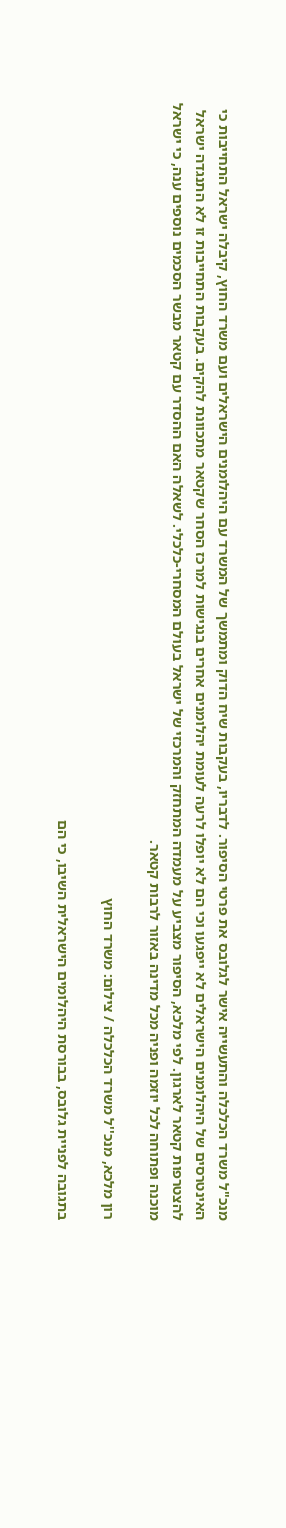מנכ"ל משרד הכלכלה והתעשייה אישר לגלובס את פרטי הסיפור. לדבריו, בעקבות שיח הדוק ומתמשך של המשרד עם היהלומנים הישראלים ועם משרד החוץ, קיבלה ישראל התחייבות כי האינטרסים של היהלומנים הישראלים לא ייפגעו וכי הם לא יופלו לרעה לעומת יהלומנים אחרים בנגישות למרכז הסחר שקטאר מתכוונת להקים. בעקבות התחייבות זו לא התנגדה ישראל להצטרפות קטאר לארגון. לפי מלכא, הסיפור מצביע על מעמדה המתחזק והמרכזי של ישראל בעולם המסחרי-כלכלי. לשאלה האם ההסדר עם קטאר מבשר הסכמים נוספים ענה, כי ישראל מוכנה ופתוחה לכל יוזמה ופניה מכל מדינה באזור לרבות קטאר.

רון מלכא, מנכ''ל משרד הכלכלה / צילום: משרד החוץ

בתגובה לפניית גלובס, בבורסת היהלומים הישראלית השיבו, כי הם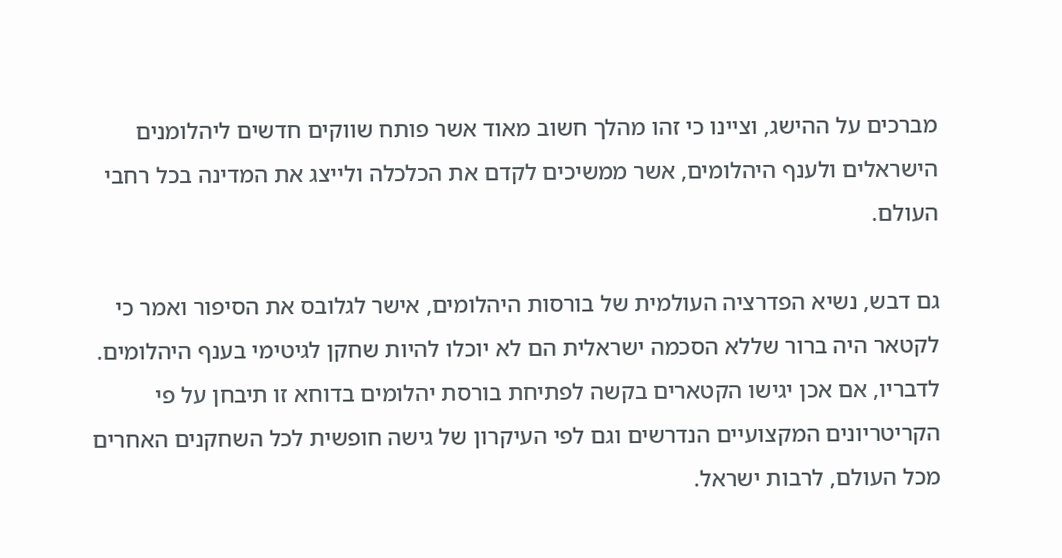מברכים על ההישג, וציינו כי זהו מהלך חשוב מאוד אשר פותח שווקים חדשים ליהלומנים הישראלים ולענף היהלומים, אשר ממשיכים לקדם את הכלכלה ולייצג את המדינה בכל רחבי העולם.

גם דבש, נשיא הפדרציה העולמית של בורסות היהלומים, אישר לגלובס את הסיפור ואמר כי לקטאר היה ברור שללא הסכמה ישראלית הם לא יוכלו להיות שחקן לגיטימי בענף היהלומים. לדבריו, אם אכן יגישו הקטארים בקשה לפתיחת בורסת יהלומים בדוחא זו תיבחן על פי הקריטריונים המקצועיים הנדרשים וגם לפי העיקרון של גישה חופשית לכל השחקנים האחרים מכל העולם, לרבות ישראל.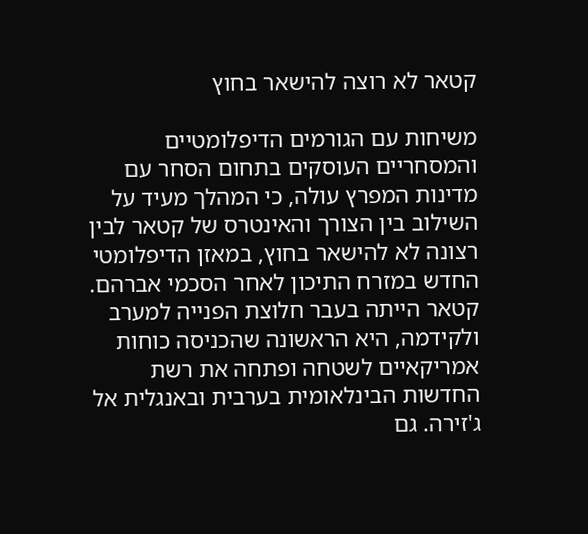קטאר לא רוצה להישאר בחוץ

משיחות עם הגורמים הדיפלומטיים והמסחריים העוסקים בתחום הסחר עם מדינות המפרץ עולה, כי המהלך מעיד על השילוב בין הצורך והאינטרס של קטאר לבין רצונה לא להישאר בחוץ, במאזן הדיפלומטי החדש במזרח התיכון לאחר הסכמי אברהם. קטאר הייתה בעבר חלוצת הפנייה למערב ולקידמה, היא הראשונה שהכניסה כוחות אמריקאיים לשטחה ופתחה את רשת החדשות הבינלאומית בערבית ובאנגלית אל ג'זירה. גם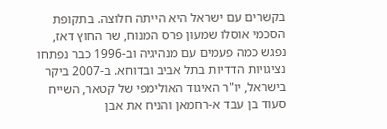בקשרים עם ישראל היא הייתה חלוצה. בתקופת הסכמי אוסלו שמעון פרס המנוח, שר החוץ דאז, נפגש כמה פעמים עם מנהיגיה וב-1996 כבר נפתחו נציגויות הדדיות בתל אביב ובדוחא. ב-2007 ביקר בישראל, יו"ר האיגוד האולימפי של קטאר, השייח סעוד בן עבד א-רחמאן והניח את אבן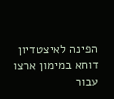הפינה לאיצטדיון דוחא במימון ארצו עבור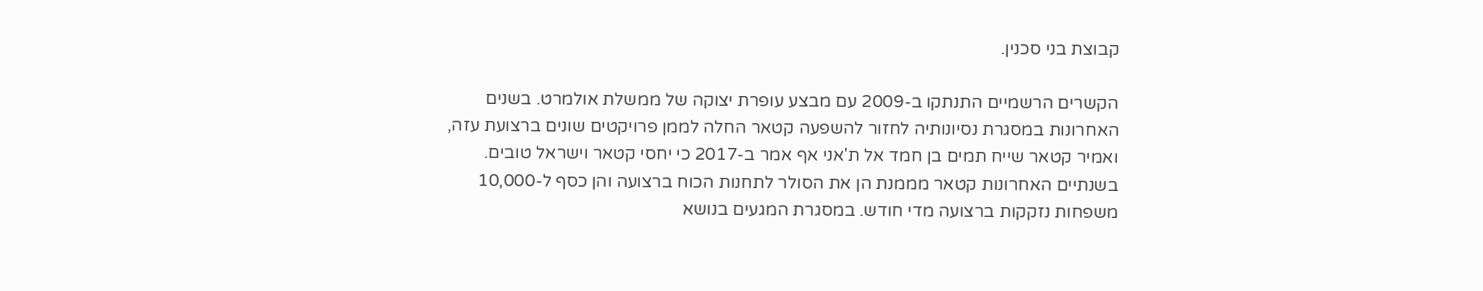קבוצת בני סכנין.

הקשרים הרשמיים התנתקו ב-2009 עם מבצע עופרת יצוקה של ממשלת אולמרט. בשנים האחרונות במסגרת נסיונותיה לחזור להשפעה קטאר החלה לממן פרויקטים שונים ברצועת עזה, ואמיר קטאר שייח תמים בן חמד אל ת'אני אף אמר ב-2017 כי יחסי קטאר וישראל טובים. בשנתיים האחרונות קטאר מממנת הן את הסולר לתחנות הכוח ברצועה והן כסף ל-10,000 משפחות נזקקות ברצועה מדי חודש. במסגרת המגעים בנושא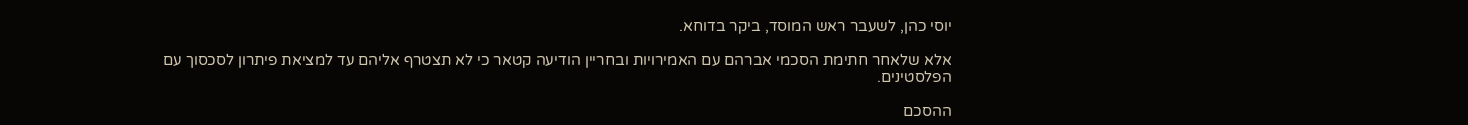יוסי כהן, לשעבר ראש המוסד, ביקר בדוחא.

אלא שלאחר חתימת הסכמי אברהם עם האמירויות ובחריין הודיעה קטאר כי לא תצטרף אליהם עד למציאת פיתרון לסכסוך עם הפלסטינים.

ההסכם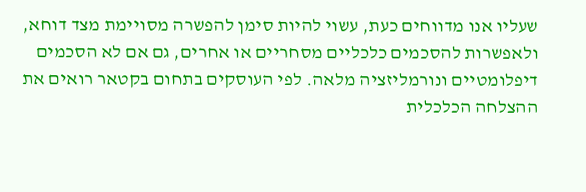שעליו אנו מדווחים כעת, עשוי להיות סימן להפשרה מסויימת מצד דוחא, ולאפשרות להסכמים כלכליים מסחריים או אחרים, גם אם לא הסכמים דיפלומטיים ונורמליזציה מלאה. לפי העוסקים בתחום בקטאר רואים את ההצלחה הכלכלית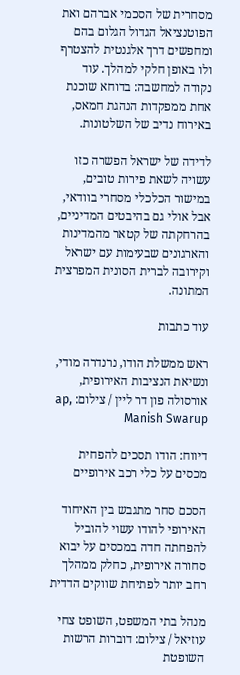מסחרית של הסכמי אברהם ואת הפוטנציאל הגדול הגלום בהם ומחפשים דרך אלגנטית להצטרף ולו באופן חלקי למהלך. עוד נקודה למחשבה: בדוחא שוכנת אחת ממפקדות הנהגת חמאס, באירוח נדיב של השלטונות.

לדידה של ישראל הפשרה כזו עשויה לשאת פירות טובים, במישור הכלכלי מסחרי בוודאי, אבל אולי גם בהיבטים המדיניים, בהרחקתה של קטאר מהמדינות והארגונים שבעימות עם ישראל וקירובה לברית הסונית המפרצית המתונה.

עוד כתבות

ראש ממשלת הודו, נרנדרה מודי, ונשיאת הנציבות האירופית, אורסולה פון דר ליין / צילום: ap, Manish Swarup

דיווח: הודו תסכים להפחית מכסים על כלי רכב אירופיים

הסכם סחר מתגבש בין האיחוד האירופי להודו עשוי להוביל להפחתה חדה במכסים על יבוא סחורה אירופית, כחלק ממהלך רחב יותר לפתיחת שווקים הדדית

מנהל בתי המשפט, השופט צחי עוזיאל / צילום: דוברות הרשות השופטת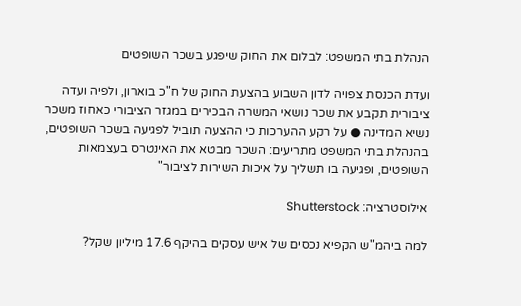הנהלת בתי המשפט: לבלום את החוק שיפגע בשכר השופטים

ועדת הכנסת צפויה לדון השבוע בהצעת החוק של ח"כ בוארון, ולפיה ועדה ציבורית תקבע את שכר נושאי המשרה הבכירים במגזר הציבורי כאחוז משכר נשיא המדינה ● על רקע ההערכות כי ההצעה תוביל לפגיעה בשכר השופטים, בהנהלת בתי המשפט מתריעים: השכר מבטא את האינטרס בעצמאות השופטים, ופגיעה בו תשליך על איכות השירות לציבור"

אילוסטרציה: Shutterstock

למה ביהמ"ש הקפיא נכסים של איש עסקים בהיקף 17.6 מיליון שקל?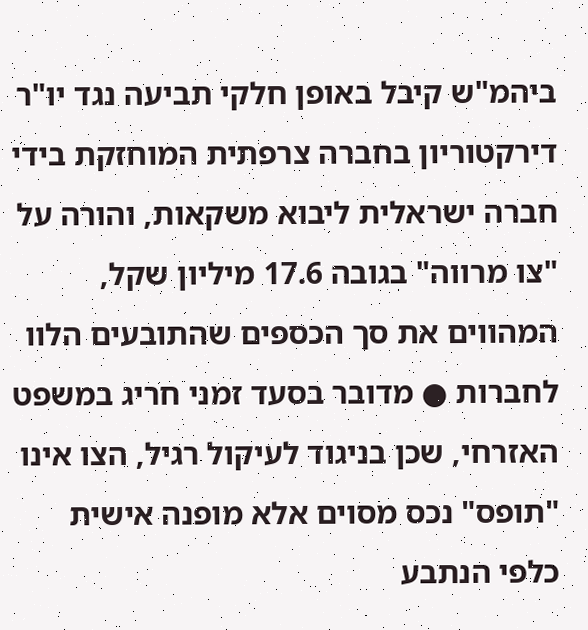ביהמ"ש קיבל באופן חלקי תביעה נגד יו"ר דירקטוריון בחברה צרפתית המוחזקת בידי חברה ישראלית ליבוא משקאות, והורה על "צו מרווה" בגובה 17.6 מיליון שקל, המהווים את סך הכספים שהתובעים הלוו לחברות ● מדובר בסעד זמני חריג במשפט האזרחי, שכן בניגוד לעיקול רגיל, הצו אינו "תופס" נכס מסוים אלא מופנה אישית כלפי הנתבע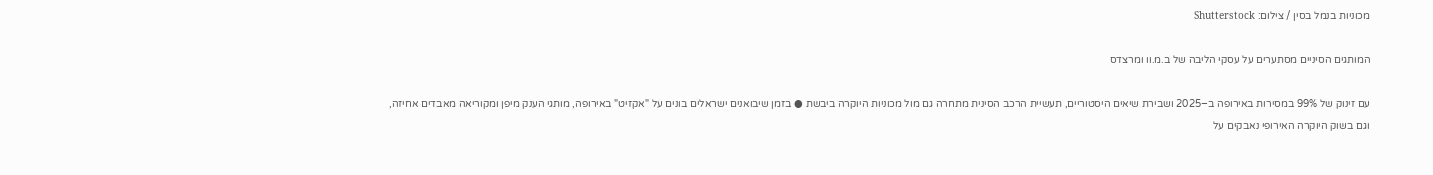מכוניות בנמל בסין / צילום: Shutterstock

המותגים הסיניים מסתערים על עסקי הליבה של ב.מ.וו ומרצדס

עם זינוק של 99% במסירות באירופה ב–2025 ושבירת שיאים היסטוריים, תעשיית הרכב הסינית מתחרה גם מול מכוניות היוקרה ביבשת ● בזמן שיבואנים ישראלים בונים על "אקזיט" באירופה, מותגי הענק מיפן ומקוריאה מאבדים אחיזה, וגם בשוק היוקרה האירופי נאבקים על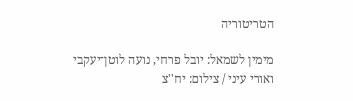הטריטוריה

מימין לשמאל: יובל פרחי, נועה לוטן־יעקבי ואורי עיני / צילום: יח''צ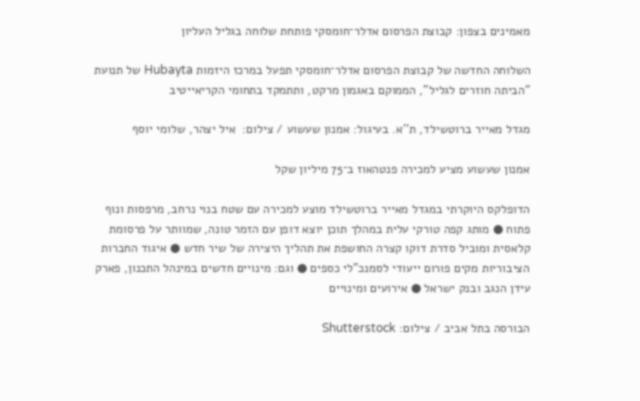מאמינים בצפון: קבוצת הפרסום אדלר־חומסקי פותחת שלוחה בגליל העליון

השלוחה החדשה של קבוצת הפרסום אדלר־חומסקי תפעל במרכז היזמות Hubayta של תנועת "הביתה חוזרים לגליל", הממוקם באגמון מרקט, ותתמקד בתחומי הקריאייטיב

מגדל מאייר ברוטשילד, ת''א. בעיגול: אמנון שעשוע / צילום:  איל יצהר, שלומי יוסף

אמנון שעשוע מציע למכירה פנטהאוז ב־75 מיליון שקל

הדופלקס היוקרתי במגדל מאייר ברוטשילד מוצע למכירה עם שטח בנוי נרחב, מרפסות ונוף פתוח ● מותג קפה טורקי עלית במהלך תוכן יוצא דופן עם הזמר טונה, שמוותר על פרסומת קלאסית ומוביל סדרת דוקו קצרה החושפת את תהליך היצירה של שיר חדש ● איגוד החברות הציבוריות מקים פורום ייעודי לסמנכ"לי כספים ● וגם: מינויים חדשים במינהל התכנון, פארק עידן הנגב ובנק ישראל ● אירועים ומינויים

הבורסה בתל אביב / צילום: Shutterstock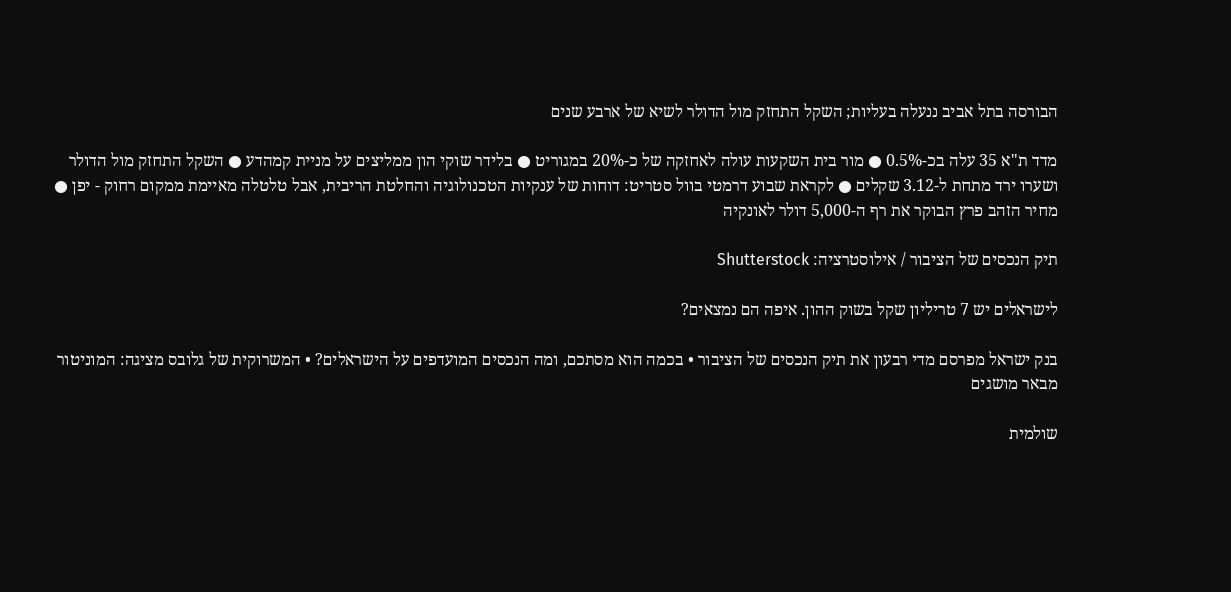הבורסה בתל אביב ננעלה בעליות; השקל התחזק מול הדולר לשיא של ארבע שנים

מדד ת"א 35 עלה בכ-0.5% ● מור בית השקעות עולה לאחזקה של כ-20% במגוריט ● בלידר שוקי הון ממליצים על מניית קמהדע ● השקל התחזק מול הדולר ושערו ירד מתחת ל-3.12 שקלים ● לקראת שבוע דרמטי בוול סטריט: דוחות של ענקיות הטכנולוגיה והחלטת הריבית, אבל טלטלה מאיימת ממקום רחוק - יפן ● מחיר הזהב פרץ הבוקר את רף ה-5,000 דולר לאונקיה

תיק הנכסים של הציבור / אילוסטרציה: Shutterstock

לישראלים יש 7 טריליון שקל בשוק ההון. איפה הם נמצאים?

בנק ישראל מפרסם מדי רבעון את תיק הנכסים של הציבור • בכמה הוא מסתכם, ומה הנכסים המועדפים על הישראלים? • המשרוקית של גלובס מציגה: המוניטור מבאר מושגים

שולמית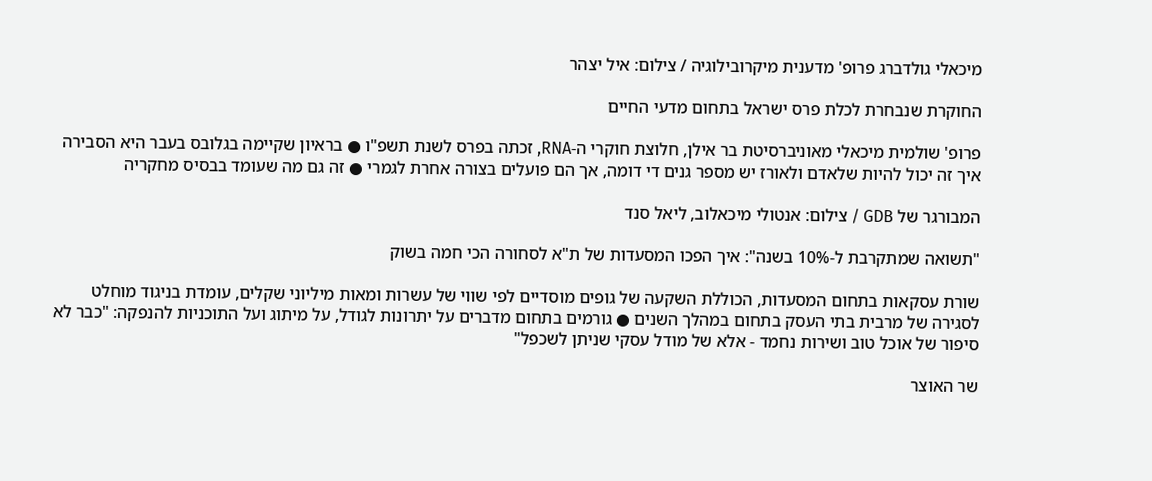מיכאלי גולדברג פרופ' מדענית מיקרובילוגיה / צילום: איל יצהר

החוקרת שנבחרת לכלת פרס ישראל בתחום מדעי החיים

פרופ' שולמית מיכאלי מאוניברסיטת בר אילן, חלוצת חוקרי ה-RNA, זכתה בפרס לשנת תשפ"ו ● בראיון שקיימה בגלובס בעבר היא הסבירה איך זה יכול להיות שלאדם ולאורז יש מספר גנים די דומה, אך הם פועלים בצורה אחרת לגמרי ● זה גם מה שעומד בבסיס מחקריה

המבורגר של GDB / צילום: אנטולי מיכאלוב, ליאל סנד

"תשואה שמתקרבת ל-10% בשנה": איך הפכו המסעדות של ת"א לסחורה הכי חמה בשוק

שורת עסקאות בתחום המסעדות, הכוללת השקעה של גופים מוסדיים לפי שווי של עשרות ומאות מיליוני שקלים, עומדת בניגוד מוחלט לסגירה של מרבית בתי העסק בתחום במהלך השנים ● גורמים בתחום מדברים על יתרונות לגודל, על מיתוג ועל התוכניות להנפקה: "כבר לא סיפור של אוכל טוב ושירות נחמד - אלא של מודל עסקי שניתן לשכפל"

שר האוצר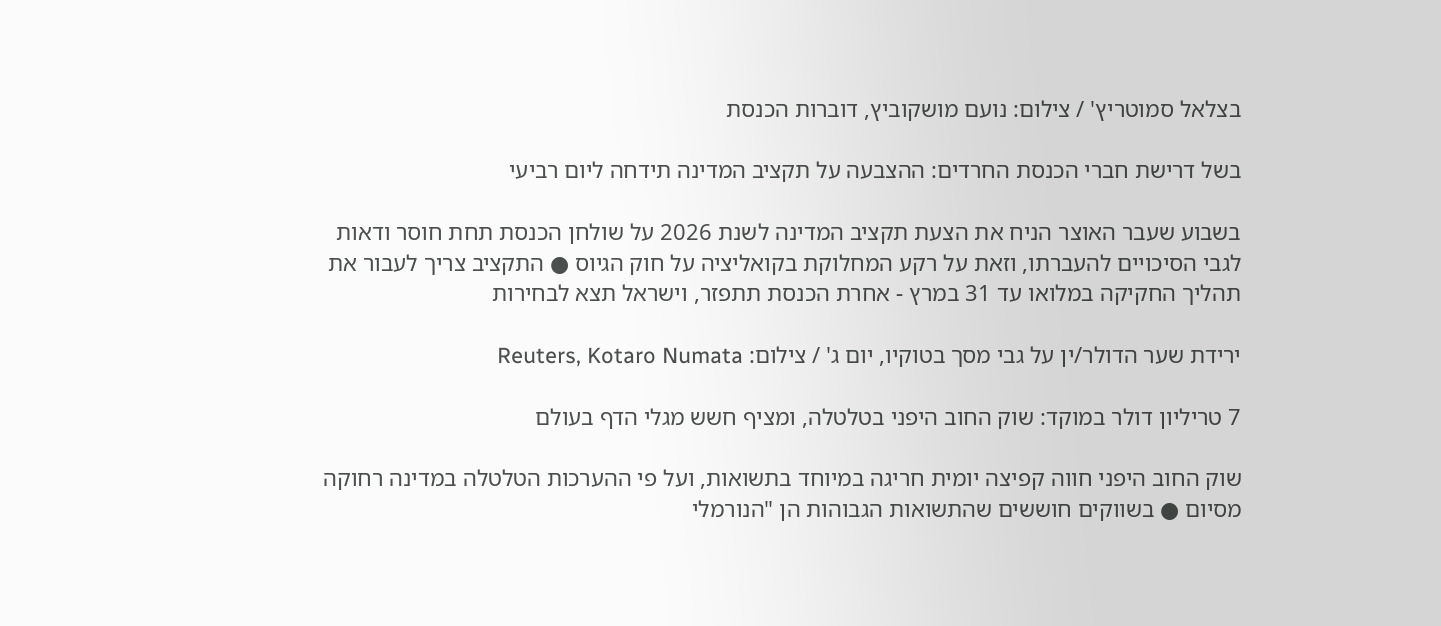בצלאל סמוטריץ' / צילום: נועם מושקוביץ, דוברות הכנסת

בשל דרישת חברי הכנסת החרדים: ההצבעה על תקציב המדינה תידחה ליום רביעי

בשבוע שעבר האוצר הניח את הצעת תקציב המדינה לשנת 2026 על שולחן הכנסת תחת חוסר ודאות לגבי הסיכויים להעברתו, וזאת על רקע המחלוקת בקואליציה על חוק הגיוס ● התקציב צריך לעבור את תהליך החקיקה במלואו עד 31 במרץ - אחרת הכנסת תתפזר, וישראל תצא לבחירות

ירידת שער הדולר/ין על גבי מסך בטוקיו, יום ג' / צילום: Reuters, Kotaro Numata

7 טריליון דולר במוקד: שוק החוב היפני בטלטלה, ומציף חשש מגלי הדף בעולם

שוק החוב היפני חווה קפיצה יומית חריגה במיוחד בתשואות, ועל פי ההערכות הטלטלה במדינה רחוקה מסיום ● בשווקים חוששים שהתשואות הגבוהות הן "הנורמלי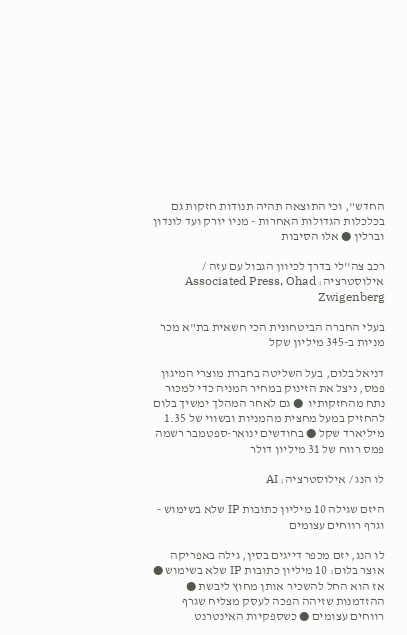החדש", וכי התוצאה תהיה תנודות חזקות גם בכלכלות הגדולות האחרות - מניו יורק ועד לונדון וברלין ● אלו הסיבות

רכב צה''לי בדרך לכיוון הגבול עם עזה / אילוסטרציה: Associated Press, Ohad Zwigenberg

בעלי החברה הביטחונית הכי חשאית בת"א מכר מניות ב-345 מיליון שקל

דניאל בלום, בעל השליטה בחברת מוצרי המיגון פמס, ניצל את הזינוק במחיר המניה כדי למכור נתח מהחזקותיו  ● גם לאחר המהלך ימשיך בלום להחזיק במעל מחצית מהמניות ובשווי של 1.35 מיליארד שקל ● בחודשים ינואר-ספטמבר רשמה פמס רווח של 31 מיליון דולר

לו הנג / אילוסטרציה: AI

היזם שגילה 10 מיליון כתובות IP שלא בשימוש - וגרף רווחים עצומים

לו הנג, יזם מכפר דייגים בסין, גילה באפריקה אוצר בלום: 10 מיליון כתובות IP שלא בשימוש ● אז הוא החל להשכיר אותן מחוץ ליבשת ● ההזדמנות שזיהה הפכה לעסק מצליח שגרף רווחים עצומים ● כשספקיות האינטרנט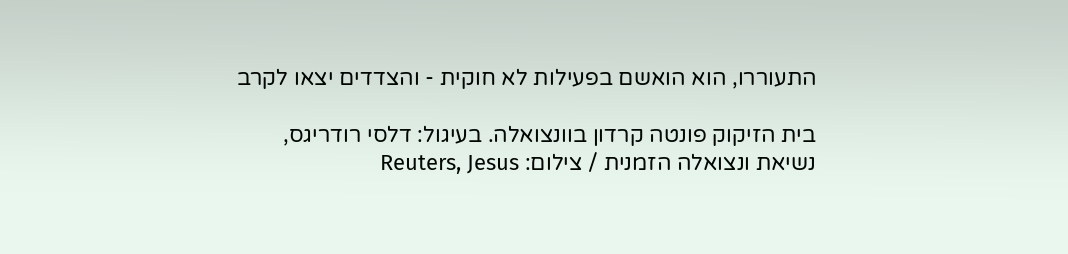התעוררו, הוא הואשם בפעילות לא חוקית - והצדדים יצאו לקרב

בית הזיקוק פונטה קרדון בוונצואלה. בעיגול: דלסי רודריגס, נשיאת ונצואלה הזמנית / צילום: Reuters, Jesus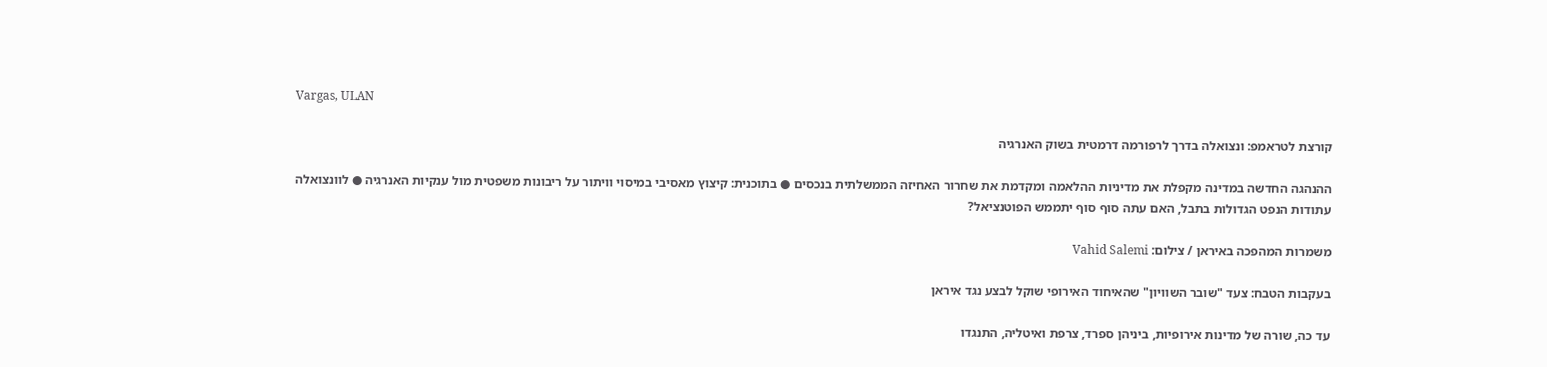Vargas, ULAN

קורצת לטראמפ: ונצואלה בדרך לרפורמה דרמטית בשוק האנרגיה

ההנהגה החדשה במדינה מקפלת את מדיניות ההלאמה ומקדמת את שחרור האחיזה הממשלתית בנכסים ● בתוכנית: קיצוץ מאסיבי במיסוי וויתור על ריבונות משפטית מול ענקיות האנרגיה ● לוונצואלה עתודות הנפט הגדולות בתבל, האם עתה סוף סוף יתממש הפוטנציאל?

משמרות המהפכה באיראן / צילום: Vahid Salemi

בעקבות הטבח: צעד "שובר השוויון" שהאיחוד האירופי שוקל לבצע נגד איראן

עד כה, שורה של מדינות אירופיות, ביניהן ספרד, צרפת ואיטליה, התנגדו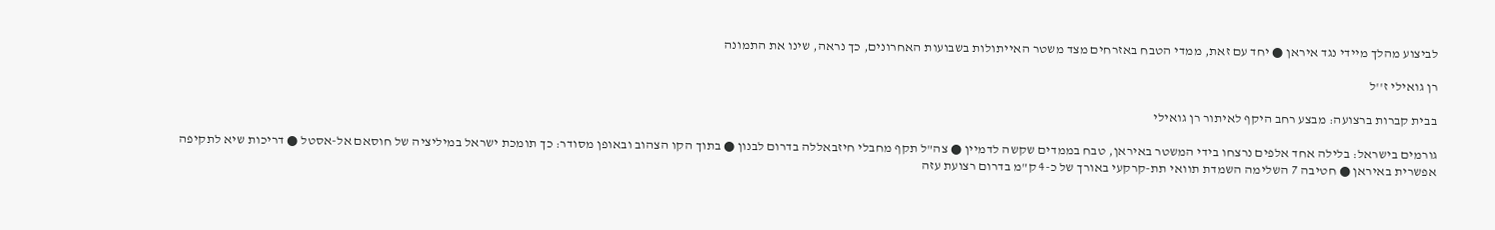לביצוע מהלך מיידי נגד איראן ● יחד עם זאת, ממדי הטבח באזרחים מצד משטר האייתולות בשבועות האחרונים, כך נראה, שינו את התמונה

רן גואילי ז''ל

בבית קברות ברצועה: מבצע רחב היקף לאיתור רן גואילי

גורמים בישראל: בלילה אחד אלפים נרצחו בידי המשטר באיראן, טבח בממדים שקשה לדמיין ● צה"ל תקף מחבלי חיזבאללה בדרום לבנון ● בתוך הקו הצהוב ובאופן מסודר: כך תומכת ישראל במיליציה של חוסאם אל-אסטל ● דריכות שיא לתקיפה אפשרית באיראן ● חטיבה 7 השלימה השמדת תוואי תת-קרקעי באורך של כ-4 ק"מ בדרום רצועת עזה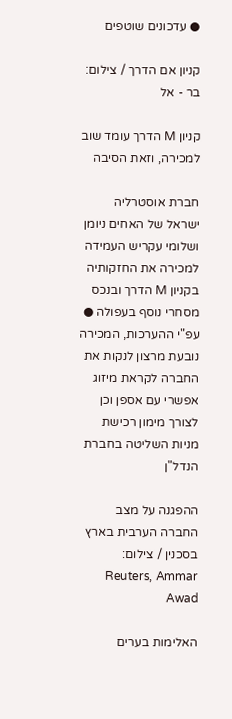● עדכונים שוטפים

קניון אם הדרך / צילום: בר - אל

קניון M הדרך עומד שוב למכירה, וזאת הסיבה

חברת אוסטרליה ישראל של האחים ניומן ושלומי עקריש העמידה למכירה את החזקותיה בקניון M הדרך ובנכס מסחרי נוסף בעפולה ● עפ"י ההערכות, המכירה נובעת מרצון לנקות את החברה לקראת מיזוג אפשרי עם אספן וכן לצורך מימון רכישת מניות השליטה בחברת הנדל"ן

ההפגנה על מצב החברה הערבית בארץ בסכנין / צילום: Reuters, Ammar Awad

האלימות בערים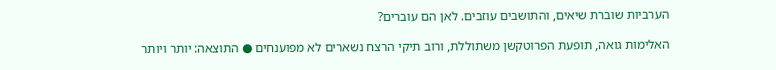הערביות שוברת שיאים, והתושבים עוזבים. לאן הם עוברים?

האלימות גואה, תופעת הפרוטקשן משתוללת, ורוב תיקי הרצח נשארים לא מפוענחים ● התוצאה: יותר ויותר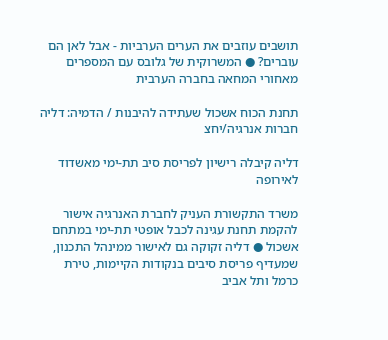תושבים עוזבים את הערים הערביות - אבל לאן הם עוברים? ● המשרוקית של גלובס עם המספרים מאחורי המחאה בחברה הערבית

תחנת הכוח אשכול שעתידה להיבנות / הדמיה: דליה חברות אנרגיה/יחצ

דליה קיבלה רישיון לפריסת סיב תת-ימי מאשדוד לאירופה

משרד התקשורת העניק לחברת האנרגיה אישור להקמת תחנת עגינה לכבל אופטי תת-ימי במתחם אשכול ● דליה זקוקה גם לאישור ממינהל התכנון, שמעדיף פריסת סיבים בנקודות הקיימות, טירת כרמל ותל אביב